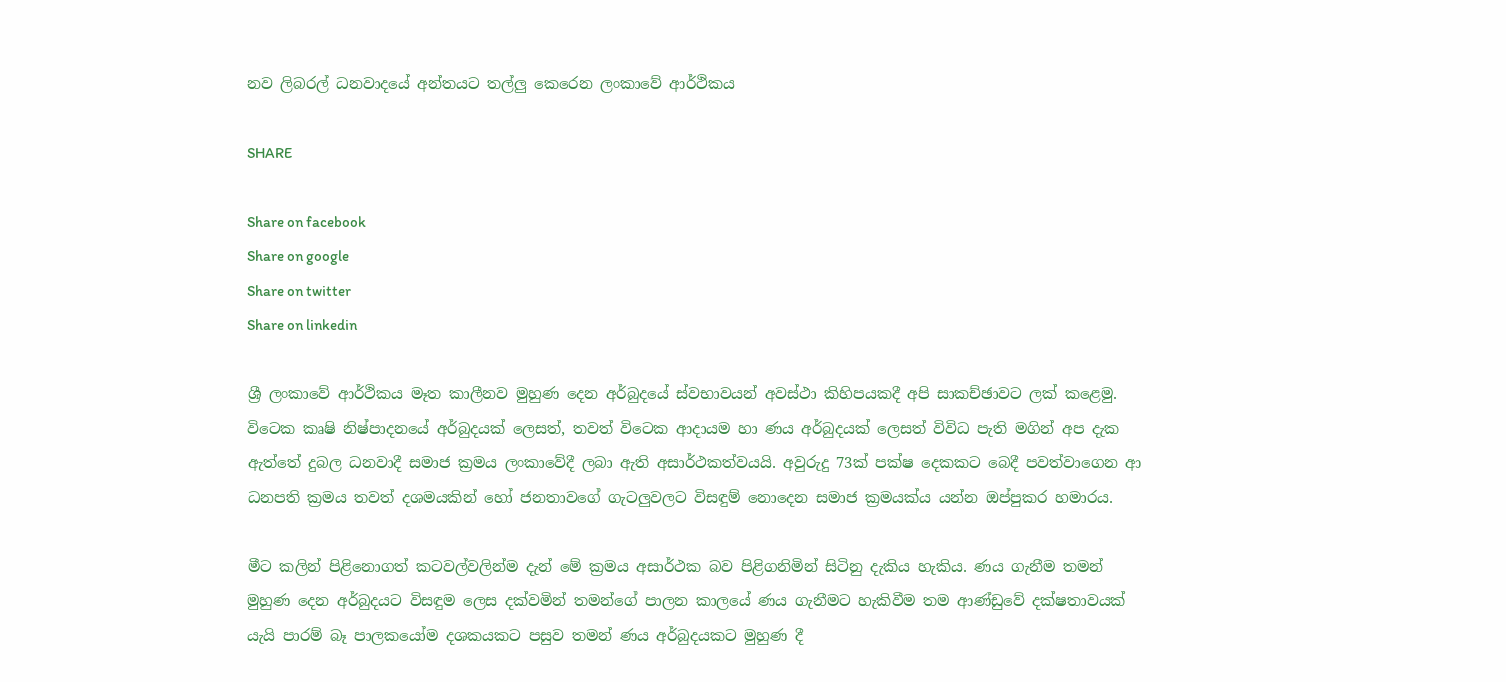නව ලිබරල් ධනවාදයේ අන්තයට තල්ලු කෙරෙන ලංකාවේ ආර්ථිකය

SHARE

Share on facebook
Share on google
Share on twitter
Share on linkedin

ශ්‍රී ලංකාවේ ආර්ථිකය මෑත කාලීනව මුහුණ දෙන අර්බුදයේ ස්වභාවයන් අවස්ථා කිහිපයකදී අපි සාකච්ඡාවට ලක් කළෙමු. විටෙක කෘෂි නිෂ්පාදනයේ අර්බුදයක් ලෙසත්, තවත් විටෙක ආදායම හා ණය අර්බුදයක් ලෙසත් විවිධ පැති මගින් අප දැක ඇත්තේ දුබල ධනවාදී සමාජ ක්‍රමය ලංකාවේදී ලබා ඇති අසාර්ථකත්වයයි. අවුරුදු 73ක් පක්ෂ දෙකකට බෙදී පවත්වාගෙන ආ ධනපති ක්‍රමය තවත් දශමයකින් හෝ ජනතාවගේ ගැටලුවලට විසඳුම් නොදෙන සමාජ ක්‍රමයක්ය යන්න ඔප්පුකර හමාරය.

මීට කලින් පිළිනොගත් කටවල්වලින්ම දැන් මේ ක්‍රමය අසාර්ථක බව පිළිගනිමින් සිටිනු දැකිය හැකිය. ණය ගැනීම තමන් මුහුණ දෙන අර්බුදයට විසඳුම ලෙස දක්වමින් තමන්ගේ පාලන කාලයේ ණය ගැනීමට හැකිවීම තම ආණ්ඩුවේ දක්ෂතාවයක් යැයි පාරම් බෑ පාලකයෝම දශකයකට පසුව තමන් ණය අර්බුදයකට මුහුණ දී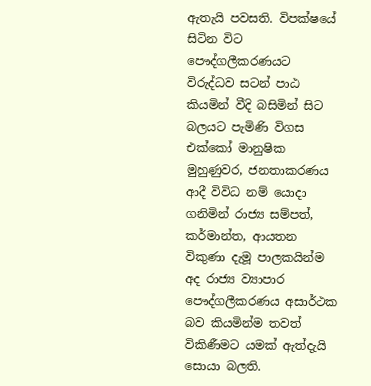ඇතැයි පවසති. විපක්ෂයේ සිටින විට පෞද්ගලීකරණයට විරුද්ධව සටන් පාඨ කියමින් වීදි බසිමින් සිට බලයට පැමිණි විගස එක්කෝ මානුෂික මුහුණුවර, ජනතාකරණය ආදී විවිධ නම් යොදා ගනිමින් රාජ්‍ය සම්පත්, කර්මාන්ත, ආයතන විකුණා දැමූ පාලකයින්ම අද රාජ්‍ය ව්‍යාපාර පෞද්ගලීකරණය අසාර්ථක බව කියමින්ම තවත් විකිණීමට යමක් ඇත්දැයි සොයා බලති.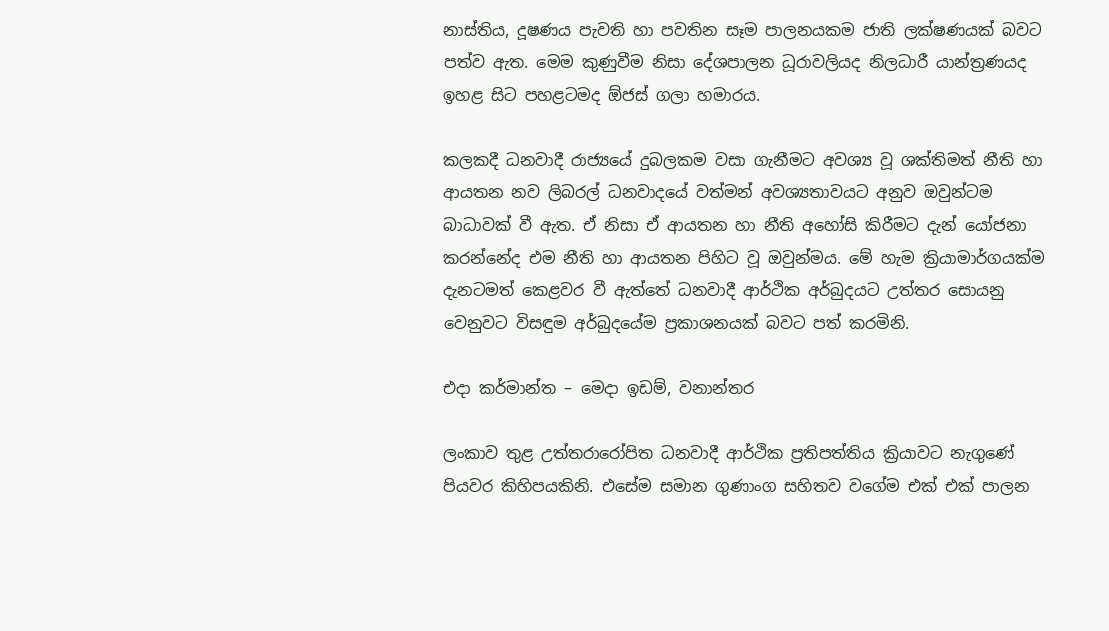නාස්තිය, දූෂණය පැවති හා පවතින සෑම පාලනයකම ජාති ලක්ෂණයක් බවට පත්ව ඇත. මෙම කුණුවීම නිසා දේශපාලන ධූරාවලියද නිලධාරී යාන්ත්‍රණයද ඉහළ සිට පහළටමද ඕජස් ගලා හමාරය.

කලකදී ධනවාදී රාජ්‍යයේ දුබලකම වසා ගැනීමට අවශ්‍ය වූ ශක්තිමත් නීති හා ආයතන නව ලිබරල් ධනවාදයේ වත්මන් අවශ්‍යතාවයට අනුව ඔවුන්ටම බාධාවක් වී ඇත. ඒ නිසා ඒ ආයතන හා නීති අහෝසි කිරීමට දැන් යෝජනා කරන්නේද එම නීති හා ආයතන පිහිට වූ ඔවුන්මය. මේ හැම ක්‍රියාමාර්ගයක්ම දැනටමත් කෙළවර වී ඇත්තේ ධනවාදී ආර්ථික අර්බුදයට උත්තර සොයනු වෙනුවට විසඳුම අර්බුදයේම ප්‍රකාශනයක් බවට පත් කරමිනි.

එදා කර්මාන්ත – මෙදා ඉඩම්, වනාන්තර

ලංකාව තුළ උත්තරාරෝපිත ධනවාදී ආර්ථික ප්‍රතිපත්තිය ක්‍රියාවට නැගුණේ පියවර කිහිපයකිනි. එසේම සමාන ගුණාංග සහිතව වගේම එක් එක් පාලන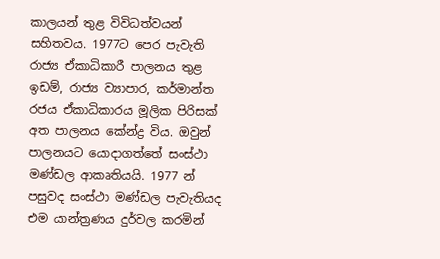කාලයන් තුළ විවිධත්වයන් සහිතවය. 1977ට පෙර පැවැති රාජ්‍ය ඒකාධිකාරී පාලනය තුළ ඉඩම්, රාජ්‍ය ව්‍යාපාර, කර්මාන්ත රජය ඒකාධිකාරය මූලික පිරිසක් අත පාලනය කේන්ද්‍ර විය. ඔවුන් පාලනයට යොදාගත්තේ සංස්ථා මණ්ඩල ආකෘතියයි. 1977 න් පසුවද සංස්ථා මණ්ඩල පැවැතියද එම යාන්ත්‍රණය දුර්වල කරමින්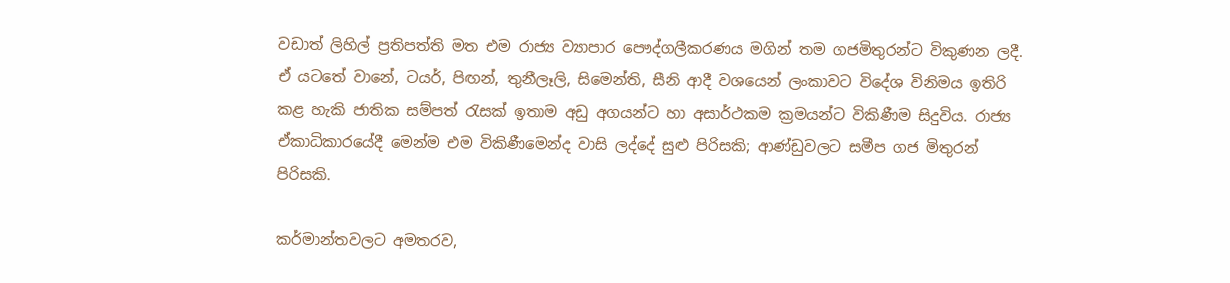වඩාත් ලිහිල් ප්‍රතිපත්ති මත එම රාජ්‍ය ව්‍යාපාර පෞද්ගලීකරණය මගින් තම ගජමිතුරන්ට විකුණන ලදී. ඒ යටතේ වානේ, ටයර්, පිඟන්, තුනීලෑලි, සිමෙන්ති, සීනි ආදී වශයෙන් ලංකාවට විදේශ විනිමය ඉතිරි කළ හැකි ජාතික සම්පත් රැසක් ඉතාම අඩු අගයන්ට හා අසාර්ථකම ක්‍රමයන්ට විකිණීම සිදුවිය. රාජ්‍ය ඒකාධිකාරයේදී මෙන්ම එම විකිණීමෙන්ද වාසි ලද්දේ සුළු පිරිසකි; ආණ්ඩුවලට සමීප ගජ මිතුරන් පිරිසකි.

කර්මාන්තවලට අමතරව,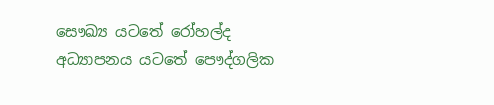සෞඛ්‍ය යටතේ රෝහල්ද අධ්‍යාපනය යටතේ පෞද්ගලික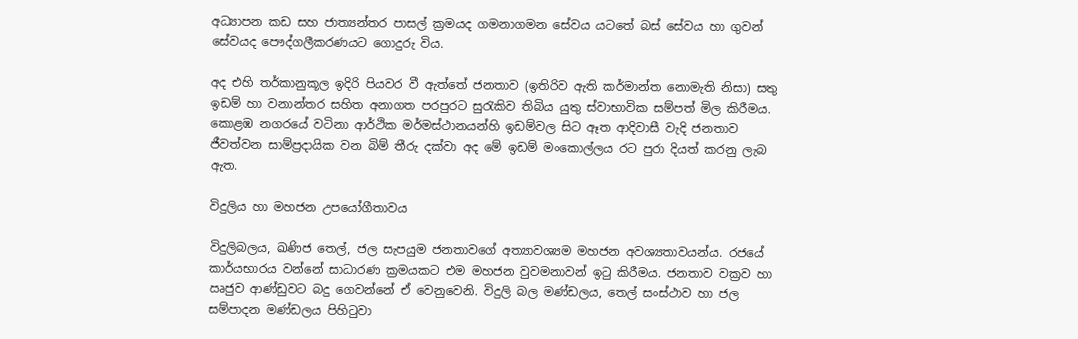අධ්‍යාපන කඩ සහ ජාත්‍යන්තර පාසල් ක්‍රමයද ගමනාගමන සේවය යටතේ බස් සේවය හා ගුවන් සේවයද පෞද්ගලීකරණයට ගොදුරු විය.

අද එහි තර්කානුකූල ඉදිරි පියවර වී ඇත්තේ ජනතාව (ඉතිරිව ඇති කර්මාන්ත නොමැති නිසා) සතු ඉඩම් හා වනාන්තර සහිත අනාගත පරපුරට සුරැකිව තිබිය යුතු ස්වාභාවික සම්පත් මිල කිරීමය. කොළඹ නගරයේ වටිනා ආර්ථික මර්මස්ථානයන්හි ඉඩම්වල සිට ඈත ආදිවාසී වැදි ජනතාව ජීවත්වන සාම්ප්‍රදායික වන බිම් තීරු දක්වා අද මේ ඉඩම් මංකොල්ලය රට පුරා දියත් කරනු ලැබ ඇත.

විදුලිය හා මහජන උපයෝගීතාවය

විදුලිබලය, ඛණිජ තෙල්, ජල සැපයුම ජනතාවගේ අත්‍යාවශ්‍යම මහජන අවශ්‍යතාවයන්ය. රජයේ කාර්යභාරය වන්නේ සාධාරණ ක්‍රමයකට එම මහජන වුවමනාවන් ඉටු කිරීමය. ජනතාව වක්‍රව හා ඍජුව ආණ්ඩුවට බදු ගෙවන්නේ ඒ වෙනුවෙනි. විදුලි බල මණ්ඩලය, තෙල් සංස්ථාව හා ජල සම්පාදන මණ්ඩලය පිහිටුවා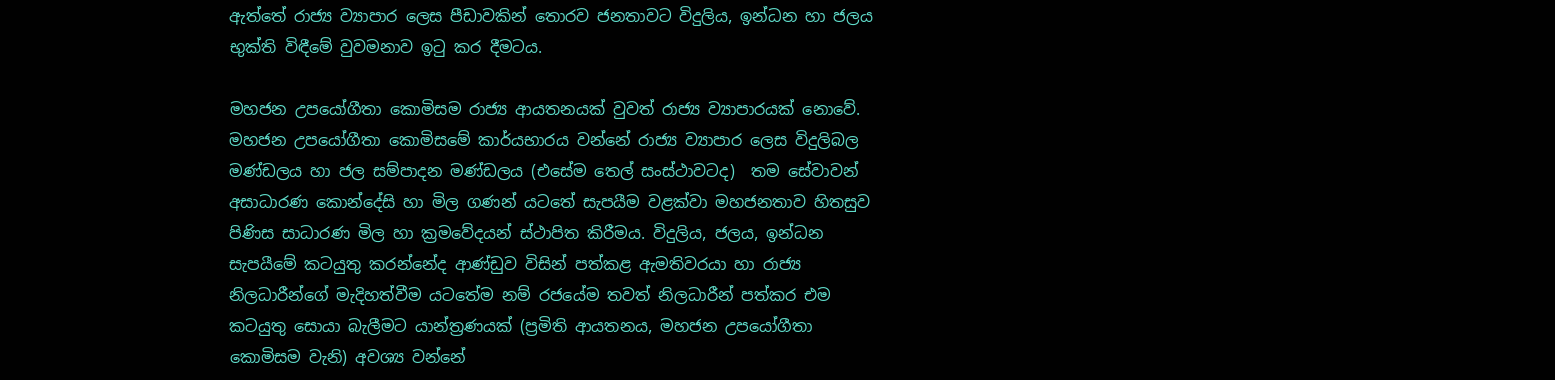ඇත්තේ රාජ්‍ය ව්‍යාපාර ලෙස පීඩාවකින් තොරව ජනතාවට විදුලිය, ඉන්ධන හා ජලය භුක්ති විඳීමේ වුවමනාව ඉටු කර දීමටය.

මහජන උපයෝගීතා කොමිසම රාජ්‍ය ආයතනයක් වුවත් රාජ්‍ය ව්‍යාපාරයක් නොවේ. මහජන උපයෝගීතා කොමිසමේ කාර්යභාරය වන්නේ රාජ්‍ය ව්‍යාපාර ලෙස විදුලිබල මණ්ඩලය හා ජල සම්පාදන මණ්ඩලය (එසේම තෙල් සංස්ථාවටද)  තම සේවාවන් අසාධාරණ කොන්දේසි හා මිල ගණන් යටතේ සැපයීම වළක්වා මහජනතාව හිතසුව පිණිස සාධාරණ මිල හා ක්‍රමවේදයන් ස්ථාපිත කිරීමය. විදුලිය, ජලය, ඉන්ධන සැපයීමේ කටයුතු කරන්නේද ආණ්ඩුව විසින් පත්කළ ඇමතිවරයා හා රාජ්‍ය නිලධාරීන්ගේ මැදිහත්වීම යටතේම නම් රජයේම තවත් නිලධාරීන් පත්කර එම කටයුතු සොයා බැලීමට යාන්ත්‍රණයක් (ප්‍රමිති ආයතනය, මහජන උපයෝගීතා කොමිසම වැනි) අවශ්‍ය වන්නේ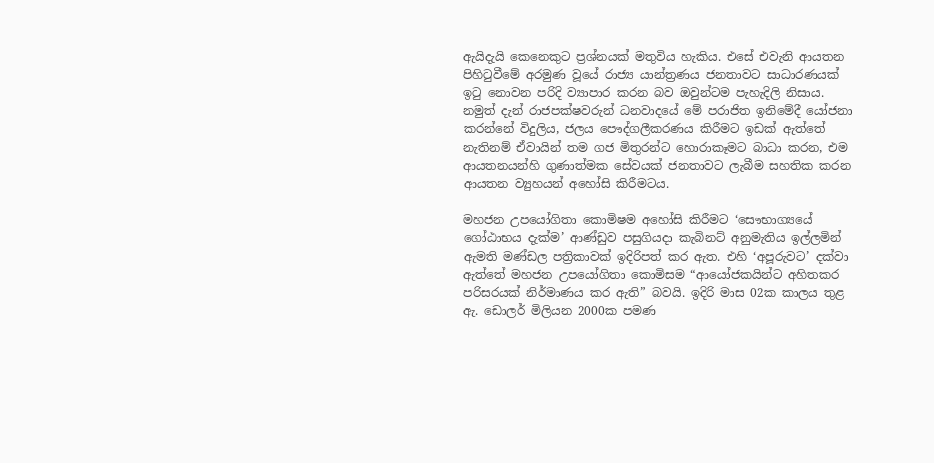ඇයිදැයි කෙනෙකුට ප්‍රශ්නයක් මතුවිය හැකිය. එසේ එවැනි ආයතන පිහිටුවීමේ අරමුණ වූයේ රාජ්‍ය යාන්ත්‍රණය ජනතාවට සාධාරණයක් ඉටු නොවන පරිදි ව්‍යාපාර කරන බව ඔවුන්ටම පැහැදිලි නිසාය. නමුත් දැන් රාජපක්ෂවරුන් ධනවාදයේ මේ පරාජිත ඉනිමේදී යෝජනා කරන්නේ විදුලිය, ජලය පෞද්ගලීකරණය කිරීමට ඉඩක් ඇත්තේ නැතිනම් ඒවායින් තම ගජ මිතුරන්ට හොරාකෑමට බාධා කරන, එම ආයතනයන්හි ගුණාත්මක සේවයක් ජනතාවට ලැබීම සහතික කරන ආයතන ව්‍යුහයන් අහෝසි කිරීමටය.

මහජන උපයෝගිතා කොමිෂම අහෝසි කිරීමට ‘සෞභාග්‍යයේ ගෝඨාභය දැක්ම’ ආණ්ඩුව පසුගියදා කැබිනට් අනුමැතිය ඉල්ලමින් ඇමති මණ්ඩල පත්‍රිකාවක් ඉදිරිපත් කර ඇත. එහි ‘අපූරුවට’ දක්වා ඇත්තේ මහජන උපයෝගිතා කොමිසම “ආයෝජකයින්ට අහිතකර පරිසරයක් නිර්මාණය කර ඇති” බවයි. ඉදිරි මාස 02ක කාලය තුළ ඇ. ඩොලර් මිලියන 2000ක පමණ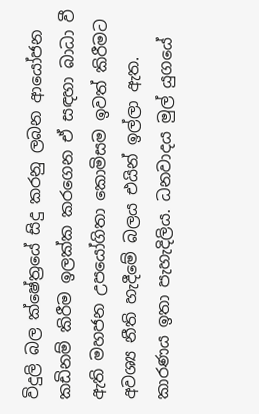විදුලි බල ක්ෂේත්‍රයේ සිදු කරනු ලබන ආයෝජන කඩිනම් කිරීම ඉලක්ක කරගෙන ඒ සඳහා බාධා වී ඇති මහජන උපයෝගිතා කොමිසම ඉවත් කිරීමට අවශ්‍ය නීති හැදීමේ බලය එයින් ඉල්ලා ඇත. කාරණය ඉතා පැහැදිලිය. ධනවාදය මුල් යුගයේ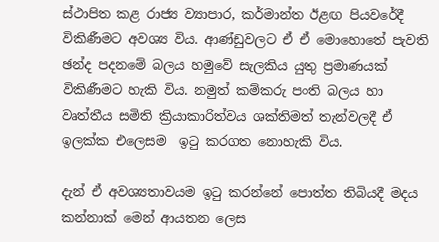ස්ථාපිත කළ රාජ්‍ය ව්‍යාපාර, කර්මාන්ත ඊළඟ පියවරේදී විකිණීමට අවශ්‍ය විය. ආණ්ඩුවලට ඒ ඒ මොහොතේ පැවති ඡන්ද පදනමේ බලය හමුවේ සැලකිය යුතු ප්‍රමාණයක් විකිණීමට හැකි විය. නමුත් කම්කරු පංති බලය හා වෘත්තීය සමිති ක්‍රියාකාරිත්වය ශක්තිමත් තැන්වලදී ඒ ඉලක්ක එලෙසම  ඉටු කරගත නොහැකි විය.

දැන් ඒ අවශ්‍යතාවයම ඉටු කරන්නේ පොත්ත තිබියදී මදය කන්නාක් මෙන් ආයතන ලෙස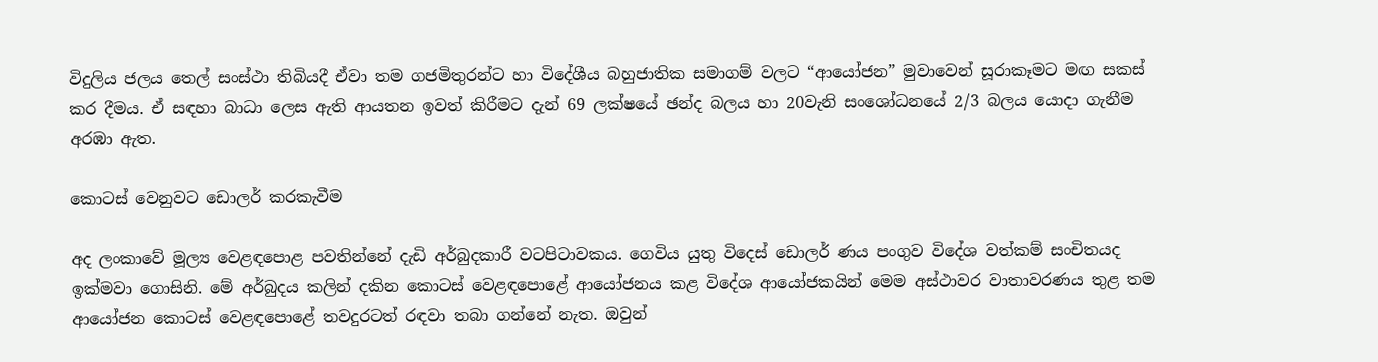විදුලිය ජලය තෙල් සංස්ථා තිබියදී ඒවා තම ගජමිතුරන්ට හා විදේශීය බහුජාතික සමාගම් වලට “ආයෝජන” මුවාවෙන් සූරාකෑමට මඟ සකස් කර දීමය. ඒ සඳහා බාධා ලෙස ඇති ආයතන ඉවත් කිරීමට දැන් 69 ලක්ෂයේ ඡන්ද බලය හා 20වැනි සංශෝධනයේ 2/3 බලය යොදා ගැනීම අරඹා ඇත.

කොටස් වෙනුවට ඩොලර් කරකැවීම

අද ලංකාවේ මූල්‍ය වෙළඳපොළ පවතින්නේ දැඩි අර්බුදකාරී වටපිටාවකය. ගෙවිය යුතු විදෙස් ඩොලර් ණය පංගුව විදේශ වත්කම් සංචිතයද ඉක්මවා ගොසිනි. මේ අර්බුදය කලින් දකින කොටස් වෙළඳපොළේ ආයෝජනය කළ විදේශ ආයෝජකයින් මෙම අස්ථාවර වාතාවරණය තුළ තම ආයෝජන කොටස් වෙළඳපොළේ තවදුරටත් රඳවා තබා ගන්නේ නැත. ඔවුන්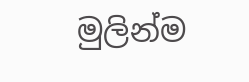මුලින්ම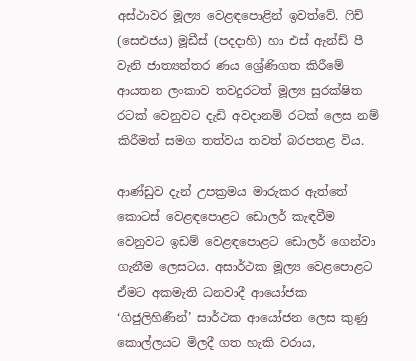අස්ථාවර මූල්‍ය වෙළඳපොළින් ඉවත්වේ. ෆිච් (සෙඑජය) මූඩීස් (පදදාහි) හා එස් ඇන්ඩ් පී වැනි ජාත්‍යන්තර ණය ශ්‍රේණිගත කිරීමේ ආයතන ලංකාව තවදුරටත් මූල්‍ය සුරක්ෂිත රටක් වෙනුවට දැඩි අවදානම් රටක් ලෙස නම් කිරීමත් සමග තත්වය තවත් බරපතළ විය.

ආණ්ඩුව දැන් උපක්‍රමය මාරුකර ඇත්තේ කොටස් වෙළඳපොළට ඩොලර් කැඳවීම වෙනුවට ඉඩම් වෙළඳපොළට ඩොලර් ගෙන්වා ගැනීම ලෙසටය. අසාර්ථක මූල්‍ය වෙළපොළට ඒමට අකමැති ධනවාදී ආයෝජක ‘ගිජුලිහිණීන්’ සාර්ථක ආයෝජන ලෙස කුණු කොල්ලයට මිලදී ගත හැකි වරාය,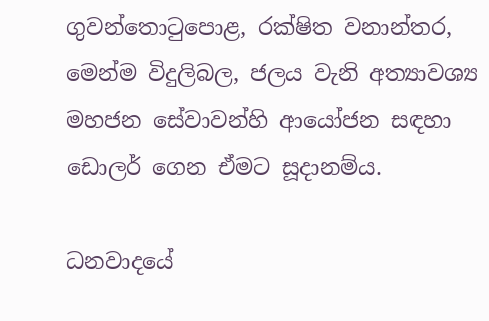ගුවන්තොටුපොළ, රක්ෂිත වනාන්තර, මෙන්ම විදුලිබල, ජලය වැනි අත්‍යාවශ්‍ය මහජන සේවාවන්හි ආයෝජන සඳහා ඩොලර් ගෙන ඒමට සූදානම්ය.

ධනවාදයේ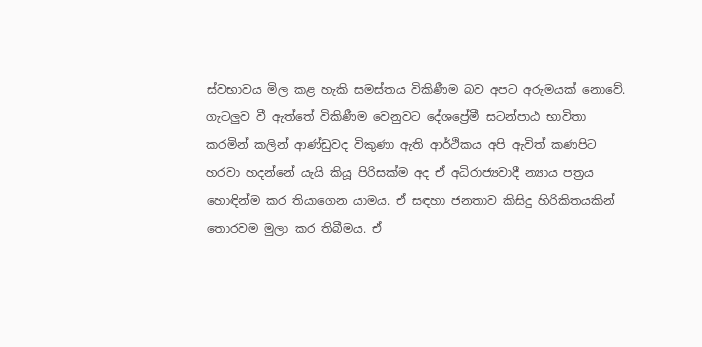ස්වභාවය මිල කළ හැකි සමස්තය විකිණීම බව අපට අරුමයක් නොවේ. ගැටලුව වී ඇත්තේ විකිණීම වෙනුවට දේශප්‍රේමී සටන්පාඨ භාවිතා කරමින් කලින් ආණ්ඩුවද විකුණා ඇති ආර්ථිකය අපි ඇවිත් කණපිට හරවා හදන්නේ යැයි කියූ පිරිසක්ම අද ඒ අධිරාජ්‍යවාදී න්‍යාය පත්‍රය හොඳින්ම කර තියාගෙන යාමය. ඒ සඳහා ජනතාව කිසිදු හිරිකිතයකින් තොරවම මුලා කර තිබීමය. ඒ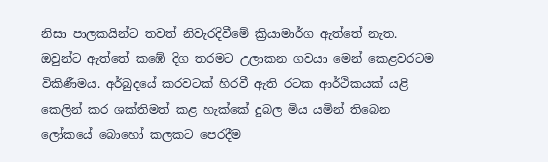නිසා පාලකයින්ට තවත් නිවැරදිවීමේ ක්‍රියාමාර්ග ඇත්තේ නැත. ඔවුන්ට ඇත්තේ කඹේ දිග තරමට උලාකන ගවයා මෙන් කෙළවරටම විකිණීමය. අර්බුදයේ කරවටක් හිරවී ඇති රටක ආර්ථිකයක් යළි කෙලින් කර ශක්තිමත් කළ හැක්කේ දුබල මිය යමින් තිබෙන ලෝකයේ බොහෝ කලකට පෙරදීම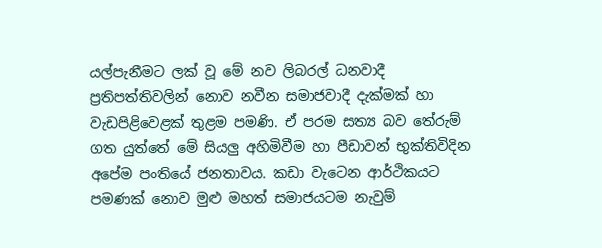යල්පැනීමට ලක් වූ මේ නව ලිබරල් ධනවාදී ප්‍රතිපත්තිවලින් නොව නවීන සමාජවාදී දැක්මක් හා වැඩපිළිවෙළක් තුළම පමණි. ඒ පරම සත්‍ය බව තේරුම් ගත යුත්තේ මේ සියලු අහිමිවීම හා පීඩාවන් භුක්තිවිදින අපේම පංතියේ ජනතාවය. කඩා වැටෙන ආර්ථිකයට පමණක් නොව මුළු මහත් සමාජයටම නැවුම්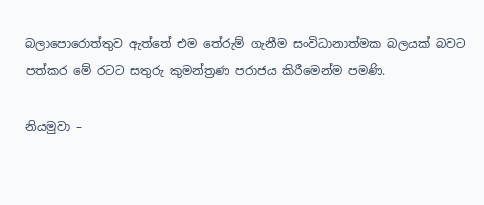බලාපොරොත්තුව ඇත්තේ එම තේරුම් ගැනීම සංවිධානාත්මක බලයක් බවට පත්කර මේ රටට සතුරු කුමන්ත්‍රණ පරාජය කිරීමෙන්ම පමණි.

නියමුවා –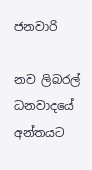ජනවාරි

නව ලිබරල් ධනවාදයේ අන්තයට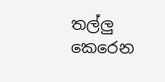තල්ලු කෙරෙන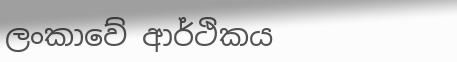ලංකාවේ ආර්ථිකය